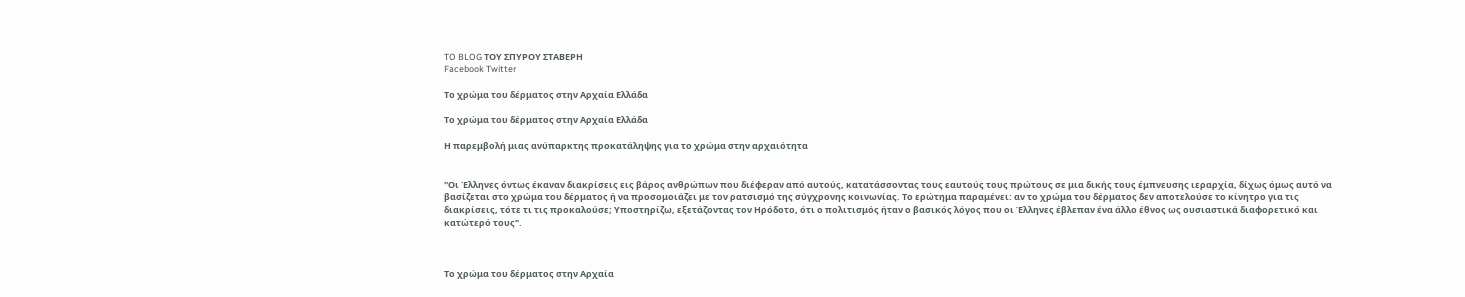TO BLOG ΤΟΥ ΣΠΥΡΟΥ ΣΤΑΒΕΡΗ
Facebook Twitter

Το χρώμα του δέρματος στην Αρχαία Ελλάδα

Το χρώμα του δέρματος στην Αρχαία Ελλάδα

Η παρεμβολή μιας ανύπαρκτης προκατάληψης για το χρώμα στην αρχαιότητα


"Οι Έλληνες όντως έκαναν διακρίσεις εις βάρος ανθρώπων που διέφεραν από αυτούς, κατατάσσοντας τους εαυτούς τους πρώτους σε μια δικής τους έμπνευσης ιεραρχία, δίχως όμως αυτό να βασίζεται στο χρώμα του δέρματος ή να προσομοιάζει με τον ρατσισμό της σύγχρονης κοινωνίας. Το ερώτημα παραμένει: αν το χρώμα του δέρματος δεν αποτελούσε το κίνητρο για τις διακρίσεις, τότε τι τις προκαλούσε; Υποστηρίζω, εξετάζοντας τον Ηρόδοτο, ότι ο πολιτισμός ήταν ο βασικός λόγος που οι Έλληνες έβλεπαν ένα άλλο έθνος ως ουσιαστικά διαφορετικό και κατώτερό τους".



Το χρώμα του δέρματος στην Αρχαία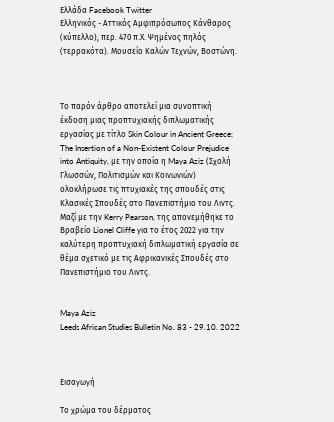Ελλάδα Facebook Twitter
Ελληνικός - Αττικός Αμφιπρόσωπος Κάνθαρος (κύπελλο), περ. 470 π.Χ. Ψημένος πηλός (τερρακότα). Μουσείο Καλών Τεχνών, Βοστώνη.



Το παρόν άρθρο αποτελεί μια συνοπτική έκδοση μιας προπτυχιακής διπλωματικής εργασίας με τίτλο Skin Colour in Ancient Greece: The Insertion of a Non-Existent Colour Prejudice into Antiquity, με την οποία η Maya Aziz (Σχολή Γλωσσών, Πολιτισμών και Κοινωνιών) ολοκλήρωσε τις πτυχιακές της σπουδές στις Κλασικές Σπουδές στο Πανεπιστήμιο του Λιντς. Μαζί με την Kerry Pearson, της απονεμήθηκε το Βραβείο Lionel Cliffe για το έτος 2022 για την καλύτερη προπτυχιακή διπλωματική εργασία σε θέμα σχετικό με τις Αφρικανικές Σπουδές στο Πανεπιστήμιο του Λιντς.


Maya Aziz
Leeds African Studies Bulletin No. 83 - 29.10. 2022



Εισαγωγή

Το χρώμα του δέρματος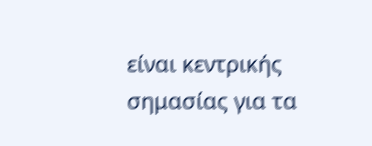είναι κεντρικής σημασίας για τα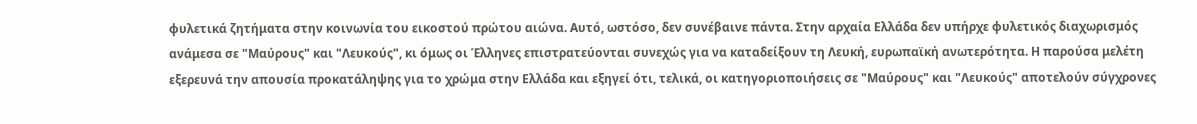φυλετικά ζητήματα στην κοινωνία του εικοστού πρώτου αιώνα. Αυτό, ωστόσο, δεν συνέβαινε πάντα. Στην αρχαία Ελλάδα δεν υπήρχε φυλετικός διαχωρισμός ανάμεσα σε "Μαύρους" και "Λευκούς", κι όμως οι Έλληνες επιστρατεύονται συνεχώς για να καταδείξουν τη Λευκή, ευρωπαϊκή ανωτερότητα. Η παρούσα μελέτη εξερευνά την απουσία προκατάληψης για το χρώμα στην Ελλάδα και εξηγεί ότι, τελικά, οι κατηγοριοποιήσεις σε "Μαύρους" και "Λευκούς" αποτελούν σύγχρονες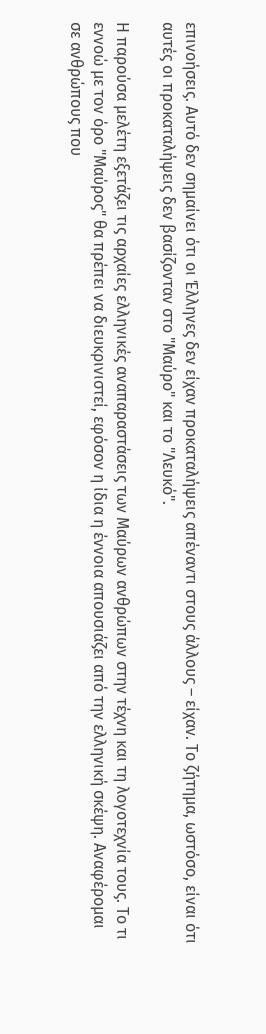επινοήσεις. Αυτό δεν σημαίνει ότι οι Έλληνες δεν είχαν προκαταλήψεις απέναντι στους άλλους – είχαν. Το ζήτημα, ωστόσο, είναι ότι αυτές οι προκαταλήψεις δεν βασίζονταν στο "Μαύρο" και το "Λευκό".

Η παρούσα μελέτη εξετάζει τις αρχαίες ελληνικές αναπαραστάσεις των Μαύρων ανθρώπων στην τέχνη και τη λογοτεχνία τους. Το τι εννοώ με τον όρο "Μαύρος" θα πρέπει να διευκρινιστεί, εφόσον η ίδια η έννοια απουσιάζει από την ελληνική σκέψη. Αναφέρομαι σε ανθρώπους που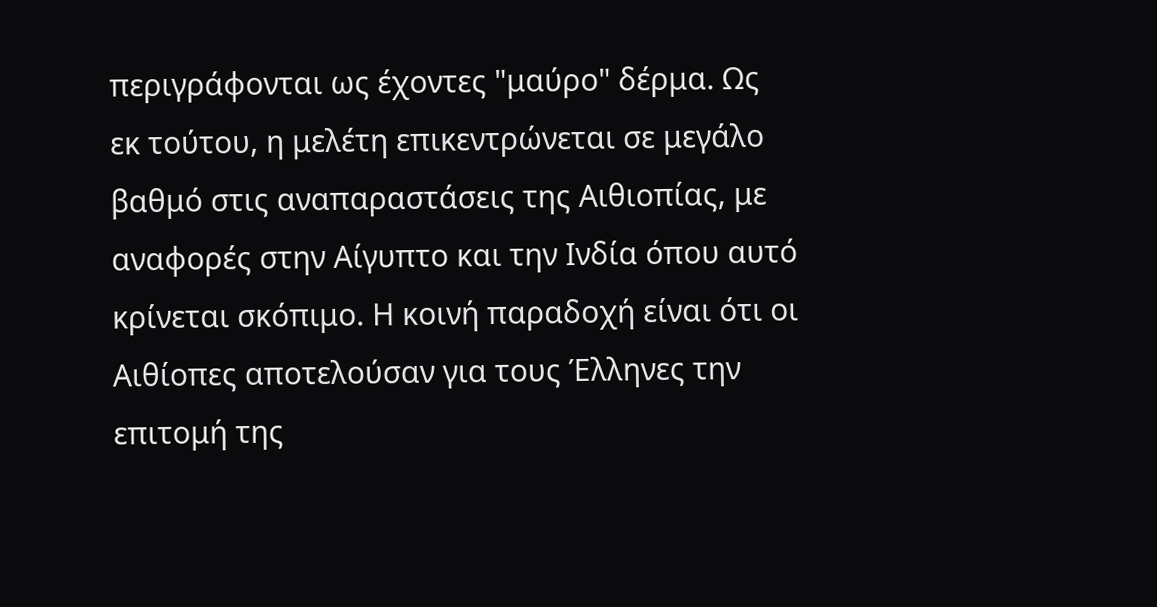περιγράφονται ως έχοντες "μαύρο" δέρμα. Ως εκ τούτου, η μελέτη επικεντρώνεται σε μεγάλο βαθμό στις αναπαραστάσεις της Αιθιοπίας, με αναφορές στην Αίγυπτο και την Ινδία όπου αυτό κρίνεται σκόπιμο. Η κοινή παραδοχή είναι ότι οι Αιθίοπες αποτελούσαν για τους Έλληνες την επιτομή της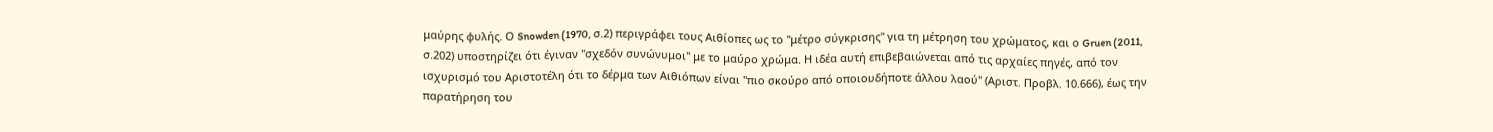μαύρης φυλής. Ο Snowden (1970, σ.2) περιγράφει τους Αιθίοπες ως το "μέτρο σύγκρισης" για τη μέτρηση του χρώματος, και ο Gruen (2011, σ.202) υποστηρίζει ότι έγιναν "σχεδόν συνώνυμοι" με το μαύρο χρώμα. Η ιδέα αυτή επιβεβαιώνεται από τις αρχαίες πηγές, από τον ισχυρισμό του Αριστοτέλη ότι το δέρμα των Αιθιόπων είναι "πιο σκούρο από οποιουδήποτε άλλου λαού" (Αριστ. Προβλ. 10.666), έως την παρατήρηση του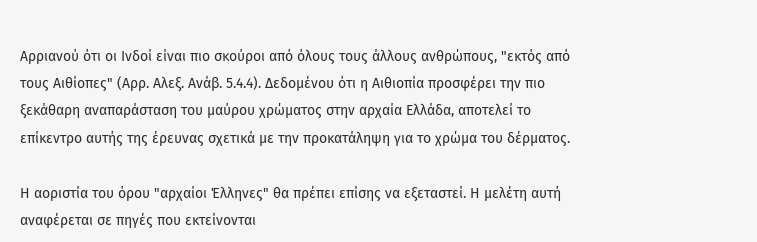Αρριανού ότι οι Ινδοί είναι πιο σκούροι από όλους τους άλλους ανθρώπους, "εκτός από τους Αιθίοπες" (Αρρ. Αλεξ. Ανάβ. 5.4.4). Δεδομένου ότι η Αιθιοπία προσφέρει την πιο ξεκάθαρη αναπαράσταση του μαύρου χρώματος στην αρχαία Ελλάδα, αποτελεί το επίκεντρο αυτής της έρευνας σχετικά με την προκατάληψη για το χρώμα του δέρματος.

Η αοριστία του όρου "αρχαίοι Έλληνες" θα πρέπει επίσης να εξεταστεί. Η μελέτη αυτή αναφέρεται σε πηγές που εκτείνονται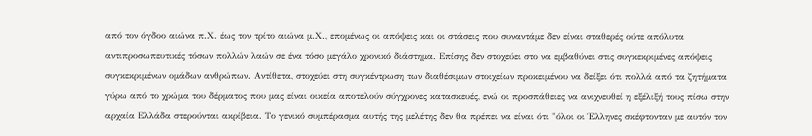από τον όγδοο αιώνα π.Χ. έως τον τρίτο αιώνα μ.Χ., επομένως οι απόψεις και οι στάσεις που συναντάμε δεν είναι σταθερές ούτε απόλυτα αντιπροσωπευτικές τόσων πολλών λαών σε ένα τόσο μεγάλο χρονικό διάστημα. Επίσης δεν στοχεύει στο να εμβαθύνει στις συγκεκριμένες απόψεις συγκεκριμένων ομάδων ανθρώπων. Αντίθετα, στοχεύει στη συγκέντρωση των διαθέσιμων στοιχείων προκειμένου να δείξει ότι πολλά από τα ζητήματα γύρω από το χρώμα του δέρματος που μας είναι οικεία αποτελούν σύγχρονες κατασκευές, ενώ οι προσπάθειες να ανιχνευθεί η εξέλιξή τους πίσω στην αρχαία Ελλάδα στερούνται ακρίβεια. Το γενικό συμπέρασμα αυτής της μελέτης δεν θα πρέπει να είναι ότι "όλοι οι Έλληνες σκέφτονταν με αυτόν τον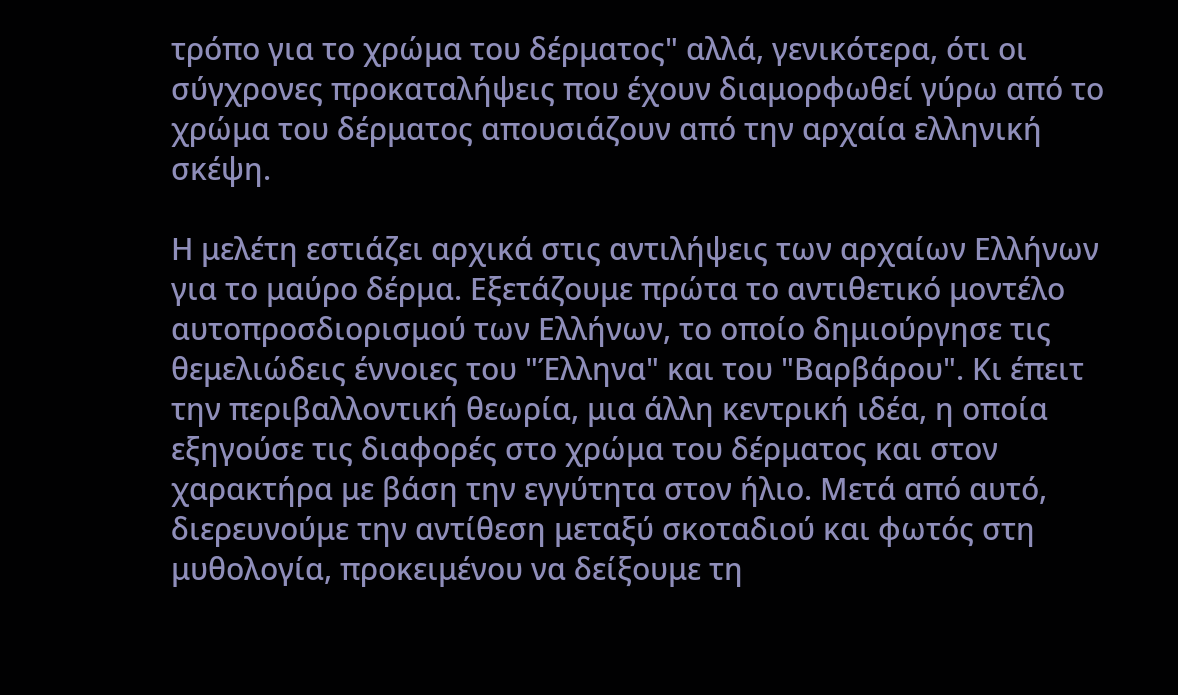τρόπο για το χρώμα του δέρματος" αλλά, γενικότερα, ότι οι σύγχρονες προκαταλήψεις που έχουν διαμορφωθεί γύρω από το χρώμα του δέρματος απουσιάζουν από την αρχαία ελληνική σκέψη.

Η μελέτη εστιάζει αρχικά στις αντιλήψεις των αρχαίων Ελλήνων για το μαύρο δέρμα. Εξετάζουμε πρώτα το αντιθετικό μοντέλο αυτοπροσδιορισμού των Ελλήνων, το οποίο δημιούργησε τις θεμελιώδεις έννοιες του "Έλληνα" και του "Βαρβάρου". Κι έπειτ την περιβαλλοντική θεωρία, μια άλλη κεντρική ιδέα, η οποία εξηγούσε τις διαφορές στο χρώμα του δέρματος και στον χαρακτήρα με βάση την εγγύτητα στον ήλιο. Μετά από αυτό, διερευνούμε την αντίθεση μεταξύ σκοταδιού και φωτός στη μυθολογία, προκειμένου να δείξουμε τη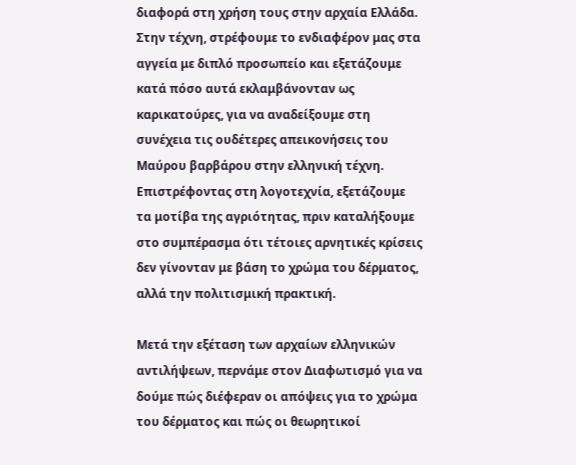διαφορά στη χρήση τους στην αρχαία Ελλάδα. Στην τέχνη, στρέφουμε το ενδιαφέρον μας στα αγγεία με διπλό προσωπείο και εξετάζουμε κατά πόσο αυτά εκλαμβάνονταν ως καρικατούρες, για να αναδείξουμε στη συνέχεια τις ουδέτερες απεικονήσεις του Μαύρου βαρβάρου στην ελληνική τέχνη. Επιστρέφοντας στη λογοτεχνία, εξετάζουμε τα μοτίβα της αγριότητας, πριν καταλήξουμε στο συμπέρασμα ότι τέτοιες αρνητικές κρίσεις δεν γίνονταν με βάση το χρώμα του δέρματος, αλλά την πολιτισμική πρακτική.

Μετά την εξέταση των αρχαίων ελληνικών αντιλήψεων, περνάμε στον Διαφωτισμό για να δούμε πώς διέφεραν οι απόψεις για το χρώμα του δέρματος και πώς οι θεωρητικοί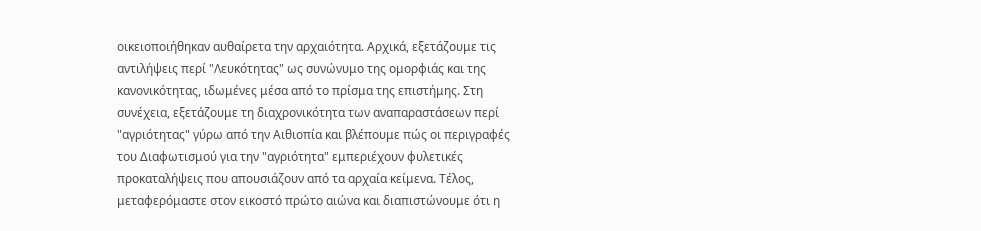οικειοποιήθηκαν αυθαίρετα την αρχαιότητα. Αρχικά, εξετάζουμε τις αντιλήψεις περί "Λευκότητας" ως συνώνυμο της ομορφιάς και της κανονικότητας, ιδωμένες μέσα από το πρίσμα της επιστήμης. Στη συνέχεια, εξετάζουμε τη διαχρονικότητα των αναπαραστάσεων περί "αγριότητας" γύρω από την Αιθιοπία και βλέπουμε πώς οι περιγραφές του Διαφωτισμού για την "αγριότητα" εμπεριέχουν φυλετικές προκαταλήψεις που απουσιάζουν από τα αρχαία κείμενα. Τέλος, μεταφερόμαστε στον εικοστό πρώτο αιώνα και διαπιστώνουμε ότι η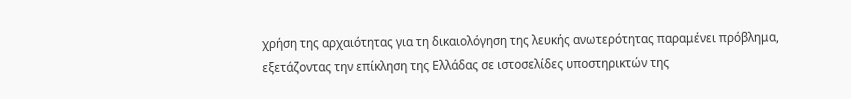χρήση της αρχαιότητας για τη δικαιολόγηση της λευκής ανωτερότητας παραμένει πρόβλημα, εξετάζοντας την επίκληση της Ελλάδας σε ιστοσελίδες υποστηρικτών της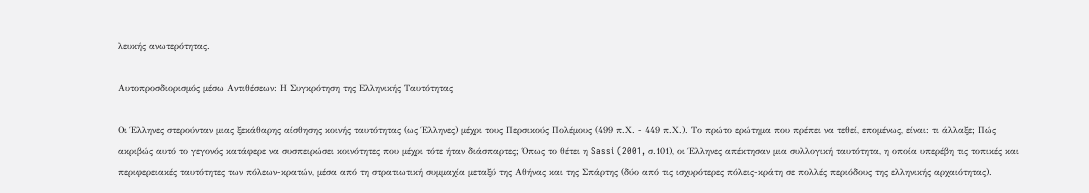λευκής ανωτερότητας.

Αυτοπροσδιορισμός μέσω Αντιθέσεων: Η Συγκρότηση της Ελληνικής Ταυτότητας

Οι Έλληνες στερούνταν μιας ξεκάθαρης αίσθησης κοινής ταυτότητας (ως Έλληνες) μέχρι τους Περσικούς Πολέμους (499 π.Χ. - 449 π.Χ.). Το πρώτο ερώτημα που πρέπει να τεθεί, επομένως, είναι: τι άλλαξε; Πώς ακριβώς αυτό το γεγονός κατάφερε να συσπειρώσει κοινότητες που μέχρι τότε ήταν διάσπαρτες; Όπως το θέτει η Sassi (2001, σ.101), οι Έλληνες απέκτησαν μια συλλογική ταυτότητα, η οποία υπερέβη τις τοπικές και περιφερειακές ταυτότητες των πόλεων-κρατών, μέσα από τη στρατιωτική συμμαχία μεταξύ της Αθήνας και της Σπάρτης (δύο από τις ισχυρότερες πόλεις-κράτη σε πολλές περιόδους της ελληνικής αρχαιότητας).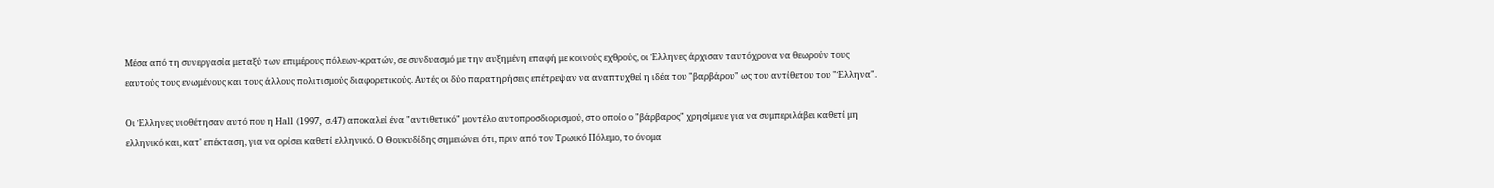Μέσα από τη συνεργασία μεταξύ των επιμέρους πόλεων-κρατών, σε συνδυασμό με την αυξημένη επαφή με κοινούς εχθρούς, οι Έλληνες άρχισαν ταυτόχρονα να θεωρούν τους εαυτούς τους ενωμένους και τους άλλους πολιτισμούς διαφορετικούς. Αυτές οι δύο παρατηρήσεις επέτρεψαν να αναπτυχθεί η ιδέα του "βαρβάρου" ως του αντίθετου του "Έλληνα".

Οι Έλληνες υιοθέτησαν αυτό που η Hall (1997, σ.47) αποκαλεί ένα "αντιθετικό" μοντέλο αυτοπροσδιορισμού, στο οποίο ο "βάρβαρος" χρησίμευε για να συμπεριλάβει καθετί μη ελληνικό και, κατ' επέκταση, για να ορίσει καθετί ελληνικό. Ο Θουκυδίδης σημειώνει ότι, πριν από τον Τρωικό Πόλεμο, το όνομα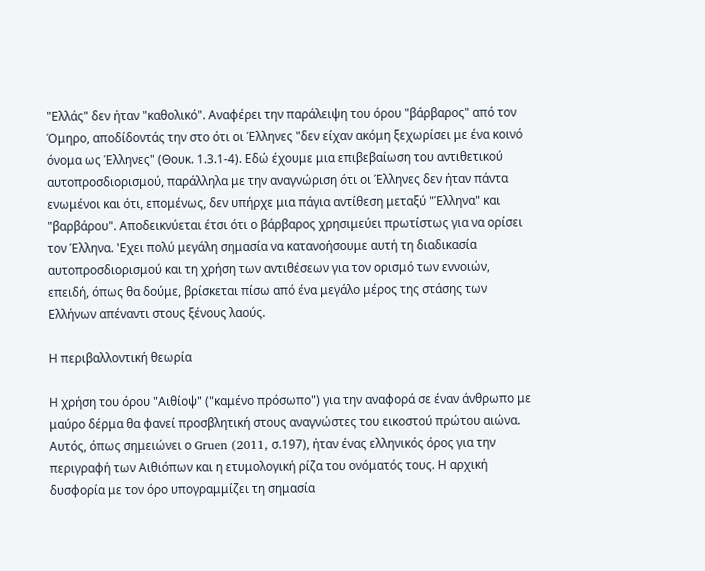"Ελλάς" δεν ήταν "καθολικό". Αναφέρει την παράλειψη του όρου "βάρβαρος" από τον Όμηρο, αποδίδοντάς την στο ότι οι Έλληνες "δεν είχαν ακόμη ξεχωρίσει με ένα κοινό όνομα ως Έλληνες" (Θουκ. 1.3.1-4). Εδώ έχουμε μια επιβεβαίωση του αντιθετικού αυτοπροσδιορισμού, παράλληλα με την αναγνώριση ότι οι Έλληνες δεν ήταν πάντα ενωμένοι και ότι, επομένως, δεν υπήρχε μια πάγια αντίθεση μεταξύ "Έλληνα" και "βαρβάρου". Αποδεικνύεται έτσι ότι ο βάρβαρος χρησιμεύει πρωτίστως για να ορίσει τον Έλληνα. 'Εχει πολύ μεγάλη σημασία να κατανοήσουμε αυτή τη διαδικασία αυτοπροσδιορισμού και τη χρήση των αντιθέσεων για τον ορισμό των εννοιών, επειδή, όπως θα δούμε, βρίσκεται πίσω από ένα μεγάλο μέρος της στάσης των Ελλήνων απέναντι στους ξένους λαούς.

Η περιβαλλοντική θεωρία

Η χρήση του όρου "Αιθίοψ" ("καμένο πρόσωπο") για την αναφορά σε έναν άνθρωπο με μαύρο δέρμα θα φανεί προσβλητική στους αναγνώστες του εικοστού πρώτου αιώνα. Αυτός, όπως σημειώνει ο Gruen (2011, σ.197), ήταν ένας ελληνικός όρος για την περιγραφή των Αιθιόπων και η ετυμολογική ρίζα του ονόματός τους. Η αρχική δυσφορία με τον όρο υπογραμμίζει τη σημασία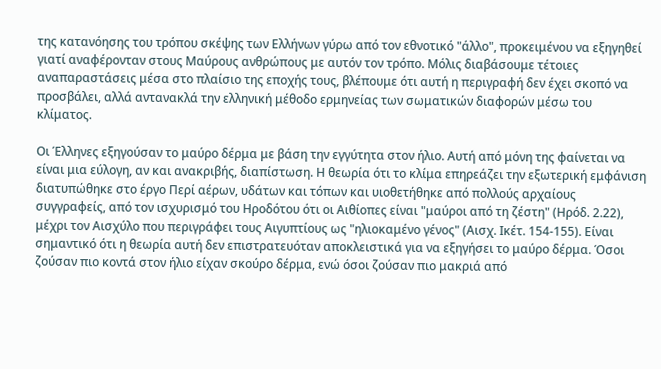της κατανόησης του τρόπου σκέψης των Ελλήνων γύρω από τον εθνοτικό "άλλο", προκειμένου να εξηγηθεί γιατί αναφέρονταν στους Μαύρους ανθρώπους με αυτόν τον τρόπο. Μόλις διαβάσουμε τέτοιες αναπαραστάσεις μέσα στο πλαίσιο της εποχής τους, βλέπουμε ότι αυτή η περιγραφή δεν έχει σκοπό να προσβάλει, αλλά αντανακλά την ελληνική μέθοδο ερμηνείας των σωματικών διαφορών μέσω του κλίματος.

Οι Έλληνες εξηγούσαν το μαύρο δέρμα με βάση την εγγύτητα στον ήλιο. Αυτή από μόνη της φαίνεται να είναι μια εύλογη, αν και ανακριβής, διαπίστωση. Η θεωρία ότι το κλίμα επηρεάζει την εξωτερική εμφάνιση διατυπώθηκε στο έργο Περί αέρων, υδάτων και τόπων και υιοθετήθηκε από πολλούς αρχαίους συγγραφείς, από τον ισχυρισμό του Ηροδότου ότι οι Αιθίοπες είναι "μαύροι από τη ζέστη" (Ηρόδ. 2.22), μέχρι τον Αισχύλο που περιγράφει τους Αιγυπτίους ως "ηλιοκαμένο γένος" (Αισχ. Ικέτ. 154-155). Είναι σημαντικό ότι η θεωρία αυτή δεν επιστρατευόταν αποκλειστικά για να εξηγήσει το μαύρο δέρμα. Όσοι ζούσαν πιο κοντά στον ήλιο είχαν σκούρο δέρμα, ενώ όσοι ζούσαν πιο μακριά από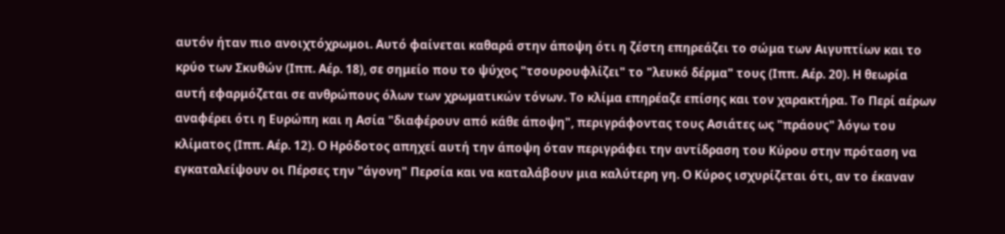αυτόν ήταν πιο ανοιχτόχρωμοι. Αυτό φαίνεται καθαρά στην άποψη ότι η ζέστη επηρεάζει το σώμα των Αιγυπτίων και το κρύο των Σκυθών (Ιππ. Αέρ. 18), σε σημείο που το ψύχος "τσουρουφλίζει" το "λευκό δέρμα" τους (Ιππ. Αέρ. 20). Η θεωρία αυτή εφαρμόζεται σε ανθρώπους όλων των χρωματικών τόνων. Το κλίμα επηρέαζε επίσης και τον χαρακτήρα. Το Περί αέρων αναφέρει ότι η Ευρώπη και η Ασία "διαφέρουν από κάθε άποψη", περιγράφοντας τους Ασιάτες ως "πράους" λόγω του κλίματος (Ιππ. Αέρ. 12). Ο Ηρόδοτος απηχεί αυτή την άποψη όταν περιγράφει την αντίδραση του Κύρου στην πρόταση να εγκαταλείψουν οι Πέρσες την "άγονη" Περσία και να καταλάβουν μια καλύτερη γη. Ο Κύρος ισχυρίζεται ότι, αν το έκαναν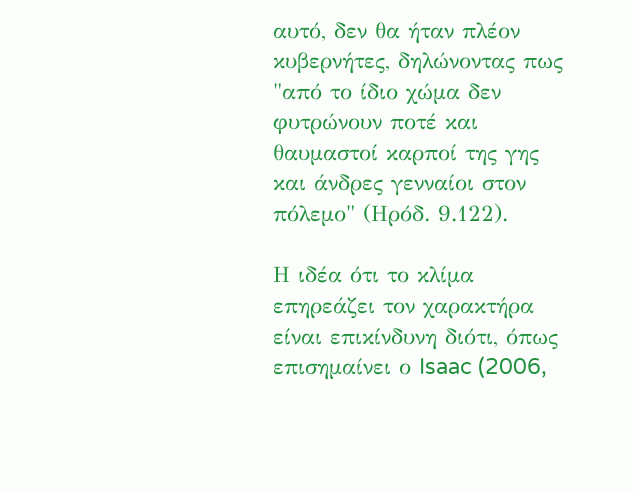αυτό, δεν θα ήταν πλέον κυβερνήτες, δηλώνοντας πως "από το ίδιο χώμα δεν φυτρώνουν ποτέ και θαυμαστοί καρποί της γης και άνδρες γενναίοι στον πόλεμο" (Ηρόδ. 9.122).

Η ιδέα ότι το κλίμα επηρεάζει τον χαρακτήρα είναι επικίνδυνη διότι, όπως επισημαίνει ο Isaac (2006,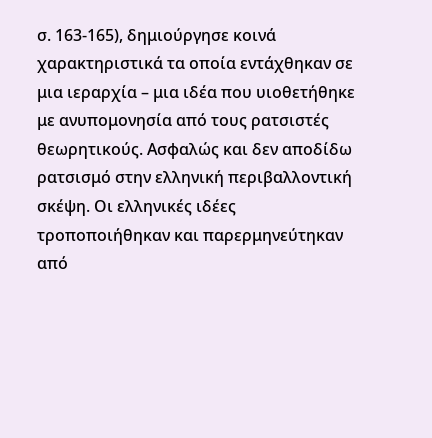σ. 163-165), δημιούργησε κοινά χαρακτηριστικά τα οποία εντάχθηκαν σε μια ιεραρχία – μια ιδέα που υιοθετήθηκε με ανυπομονησία από τους ρατσιστές θεωρητικούς. Ασφαλώς και δεν αποδίδω ρατσισμό στην ελληνική περιβαλλοντική σκέψη. Οι ελληνικές ιδέες τροποποιήθηκαν και παρερμηνεύτηκαν από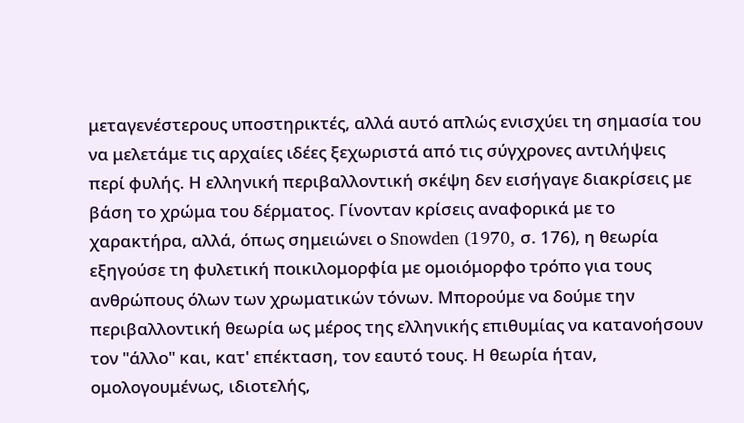μεταγενέστερους υποστηρικτές, αλλά αυτό απλώς ενισχύει τη σημασία του να μελετάμε τις αρχαίες ιδέες ξεχωριστά από τις σύγχρονες αντιλήψεις περί φυλής. Η ελληνική περιβαλλοντική σκέψη δεν εισήγαγε διακρίσεις με βάση το χρώμα του δέρματος. Γίνονταν κρίσεις αναφορικά με το χαρακτήρα, αλλά, όπως σημειώνει ο Snowden (1970, σ. 176), η θεωρία εξηγούσε τη φυλετική ποικιλομορφία με ομοιόμορφο τρόπο για τους ανθρώπους όλων των χρωματικών τόνων. Μπορούμε να δούμε την περιβαλλοντική θεωρία ως μέρος της ελληνικής επιθυμίας να κατανοήσουν τον "άλλο" και, κατ' επέκταση, τον εαυτό τους. Η θεωρία ήταν, ομολογουμένως, ιδιοτελής,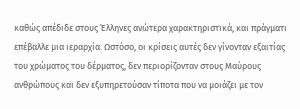καθώς απέδιδε στους Έλληνες ανώτερα χαρακτηριστικά, και πράγματι επέβαλλε μια ιεραρχία. Ωστόσο, οι κρίσεις αυτές δεν γίνονταν εξαιτίας του χρώματος του δέρματος, δεν περιορίζονταν στους Μαύρους ανθρώπους και δεν εξυπηρετούσαν τίποτα που να μοιάζει με τον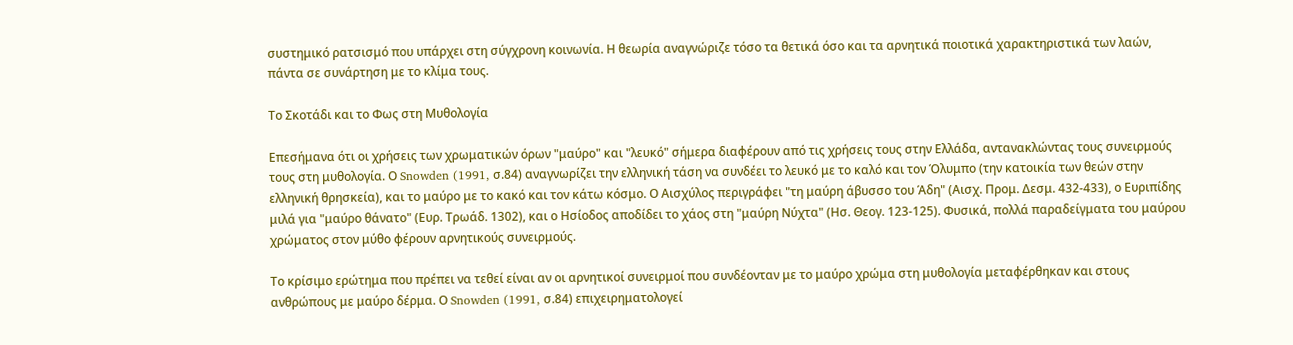συστημικό ρατσισμό που υπάρχει στη σύγχρονη κοινωνία. Η θεωρία αναγνώριζε τόσο τα θετικά όσο και τα αρνητικά ποιοτικά χαρακτηριστικά των λαών, πάντα σε συνάρτηση με το κλίμα τους.

Το Σκοτάδι και το Φως στη Μυθολογία

Επεσήμανα ότι οι χρήσεις των χρωματικών όρων "μαύρο" και "λευκό" σήμερα διαφέρουν από τις χρήσεις τους στην Ελλάδα, αντανακλώντας τους συνειρμούς τους στη μυθολογία. Ο Snowden (1991, σ.84) αναγνωρίζει την ελληνική τάση να συνδέει το λευκό με το καλό και τον Όλυμπο (την κατοικία των θεών στην ελληνική θρησκεία), και το μαύρο με το κακό και τον κάτω κόσμο. Ο Αισχύλος περιγράφει "τη μαύρη άβυσσο του Άδη" (Αισχ. Προμ. Δεσμ. 432-433), ο Ευριπίδης μιλά για "μαύρο θάνατο" (Ευρ. Τρωάδ. 1302), και ο Ησίοδος αποδίδει το χάος στη "μαύρη Νύχτα" (Ησ. Θεογ. 123-125). Φυσικά, πολλά παραδείγματα του μαύρου χρώματος στον μύθο φέρουν αρνητικούς συνειρμούς.

Το κρίσιμο ερώτημα που πρέπει να τεθεί είναι αν οι αρνητικοί συνειρμοί που συνδέονταν με το μαύρο χρώμα στη μυθολογία μεταφέρθηκαν και στους ανθρώπους με μαύρο δέρμα. Ο Snowden (1991, σ.84) επιχειρηματολογεί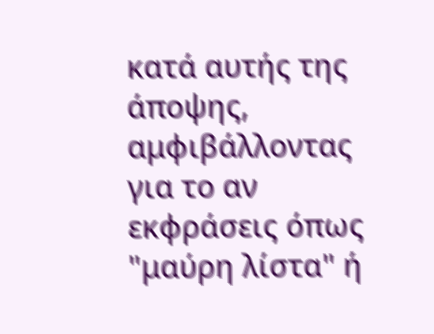κατά αυτής της άποψης, αμφιβάλλοντας για το αν εκφράσεις όπως "μαύρη λίστα" ή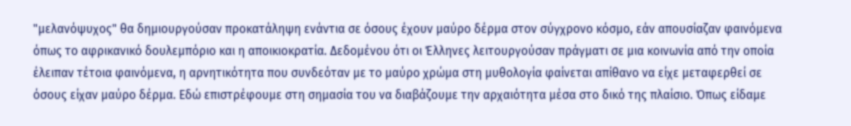"μελανόψυχος" θα δημιουργούσαν προκατάληψη ενάντια σε όσους έχουν μαύρο δέρμα στον σύγχρονο κόσμο, εάν απουσίαζαν φαινόμενα όπως το αφρικανικό δουλεμπόριο και η αποικιοκρατία. Δεδομένου ότι οι Έλληνες λειτουργούσαν πράγματι σε μια κοινωνία από την οποία έλειπαν τέτοια φαινόμενα, η αρνητικότητα που συνδεόταν με το μαύρο χρώμα στη μυθολογία φαίνεται απίθανο να είχε μεταφερθεί σε όσους είχαν μαύρο δέρμα. Εδώ επιστρέφουμε στη σημασία του να διαβάζουμε την αρχαιότητα μέσα στο δικό της πλαίσιο. Όπως είδαμε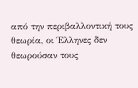από την περιβαλλοντική τους θεωρία, οι Έλληνες δεν θεωρούσαν τους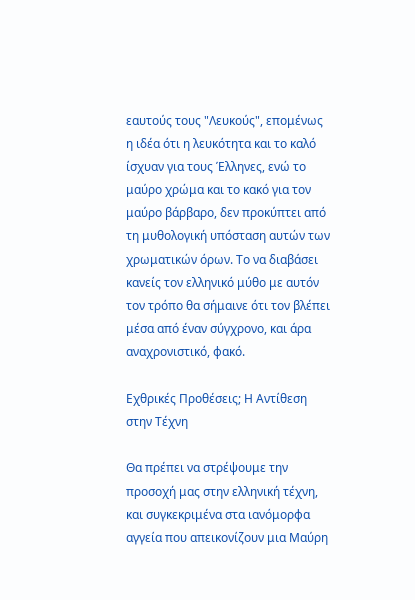εαυτούς τους "Λευκούς", επομένως η ιδέα ότι η λευκότητα και το καλό ίσχυαν για τους Έλληνες, ενώ το μαύρο χρώμα και το κακό για τον μαύρο βάρβαρο, δεν προκύπτει από τη μυθολογική υπόσταση αυτών των χρωματικών όρων. Το να διαβάσει κανείς τον ελληνικό μύθο με αυτόν τον τρόπο θα σήμαινε ότι τον βλέπει μέσα από έναν σύγχρονο, και άρα αναχρονιστικό, φακό.

Εχθρικές Προθέσεις; Η Αντίθεση στην Τέχνη

Θα πρέπει να στρέψουμε την προσοχή μας στην ελληνική τέχνη, και συγκεκριμένα στα ιανόμορφα αγγεία που απεικονίζουν μια Μαύρη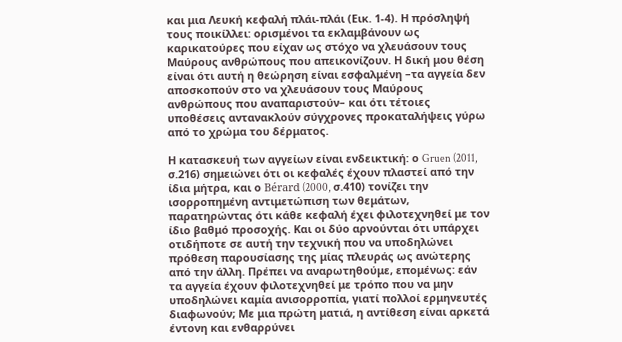και μια Λευκή κεφαλή πλάι-πλάι (Εικ. 1-4). Η πρόσληψή τους ποικίλλει: ορισμένοι τα εκλαμβάνουν ως καρικατούρες που είχαν ως στόχο να χλευάσουν τους Μαύρους ανθρώπους που απεικονίζουν. Η δική μου θέση είναι ότι αυτή η θεώρηση είναι εσφαλμένη –τα αγγεία δεν αποσκοπούν στο να χλευάσουν τους Μαύρους ανθρώπους που αναπαριστούν– και ότι τέτοιες υποθέσεις αντανακλούν σύγχρονες προκαταλήψεις γύρω από το χρώμα του δέρματος.

Η κατασκευή των αγγείων είναι ενδεικτική: ο Gruen (2011, σ.216) σημειώνει ότι οι κεφαλές έχουν πλαστεί από την ίδια μήτρα, και ο Bérard (2000, σ.410) τονίζει την ισορροπημένη αντιμετώπιση των θεμάτων, παρατηρώντας ότι κάθε κεφαλή έχει φιλοτεχνηθεί με τον ίδιο βαθμό προσοχής. Και οι δύο αρνούνται ότι υπάρχει οτιδήποτε σε αυτή την τεχνική που να υποδηλώνει πρόθεση παρουσίασης της μίας πλευράς ως ανώτερης από την άλλη. Πρέπει να αναρωτηθούμε, επομένως: εάν τα αγγεία έχουν φιλοτεχνηθεί με τρόπο που να μην υποδηλώνει καμία ανισορροπία, γιατί πολλοί ερμηνευτές διαφωνούν; Με μια πρώτη ματιά, η αντίθεση είναι αρκετά έντονη και ενθαρρύνει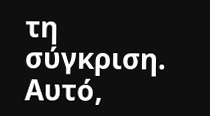τη σύγκριση. Αυτό,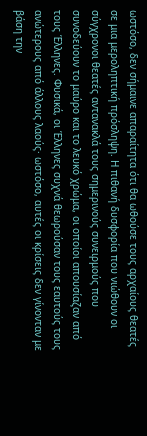ωστόσο, δεν σήμαινε απαραίτητα ότι θα ωθούσε τους αρχαίους θεατές σε μια μεροληπτική πρόσληψη. Η πιθανή δυσφορία που νιώθουν οι σύγχρονοι θεατές αντανακλά τους σημερινούς συνειρμούς που συνοδεύουν το μαύρο και το λευκό χρώμα, οι οποίοι απουσίαζαν από τους Έλληνες. Φυσικά, οι Έλληνες συχνά θεωρούσαν τους εαυτούς τους ανώτερους από άλλους λαούς· ωστόσο, αυτές οι κρίσεις δεν γίνονταν με βάση την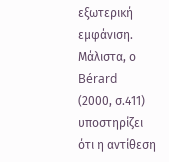εξωτερική εμφάνιση. Μάλιστα, ο Bérard (2000, σ.411) υποστηρίζει ότι η αντίθεση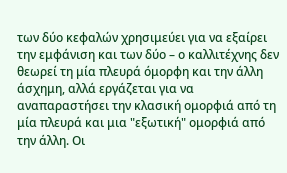των δύο κεφαλών χρησιμεύει για να εξαίρει την εμφάνιση και των δύο – ο καλλιτέχνης δεν θεωρεί τη μία πλευρά όμορφη και την άλλη άσχημη, αλλά εργάζεται για να αναπαραστήσει την κλασική ομορφιά από τη μία πλευρά και μια "εξωτική" ομορφιά από την άλλη. Οι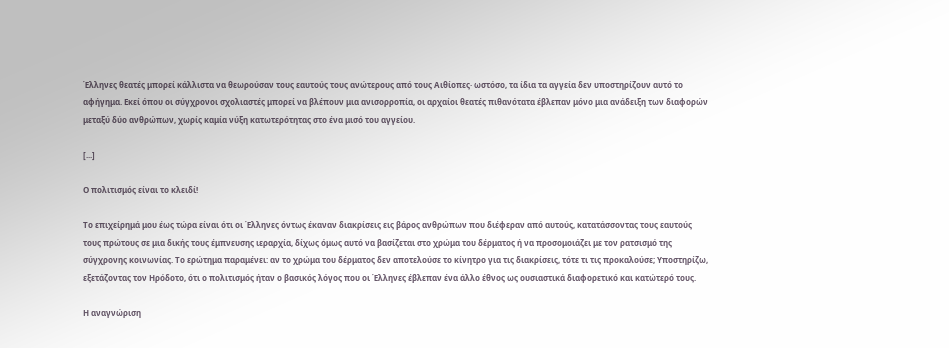Έλληνες θεατές μπορεί κάλλιστα να θεωρούσαν τους εαυτούς τους ανώτερους από τους Αιθίοπες· ωστόσο, τα ίδια τα αγγεία δεν υποστηρίζουν αυτό το αφήγημα. Εκεί όπου οι σύγχρονοι σχολιαστές μπορεί να βλέπουν μια ανισορροπία, οι αρχαίοι θεατές πιθανότατα έβλεπαν μόνο μια ανάδειξη των διαφορών μεταξύ δύο ανθρώπων, χωρίς καμία νύξη κατωτερότητας στο ένα μισό του αγγείου.

[...]

Ο πολιτισμός είναι το κλειδί!

Το επιχείρημά μου έως τώρα είναι ότι οι Έλληνες όντως έκαναν διακρίσεις εις βάρος ανθρώπων που διέφεραν από αυτούς, κατατάσσοντας τους εαυτούς τους πρώτους σε μια δικής τους έμπνευσης ιεραρχία, δίχως όμως αυτό να βασίζεται στο χρώμα του δέρματος ή να προσομοιάζει με τον ρατσισμό της σύγχρονης κοινωνίας. Το ερώτημα παραμένει: αν το χρώμα του δέρματος δεν αποτελούσε το κίνητρο για τις διακρίσεις, τότε τι τις προκαλούσε; Υποστηρίζω, εξετάζοντας τον Ηρόδοτο, ότι ο πολιτισμός ήταν ο βασικός λόγος που οι Έλληνες έβλεπαν ένα άλλο έθνος ως ουσιαστικά διαφορετικό και κατώτερό τους.

Η αναγνώριση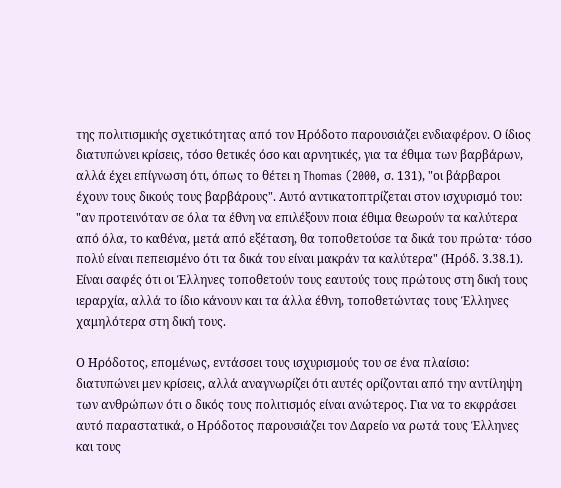της πολιτισμικής σχετικότητας από τον Ηρόδοτο παρουσιάζει ενδιαφέρον. Ο ίδιος διατυπώνει κρίσεις, τόσο θετικές όσο και αρνητικές, για τα έθιμα των βαρβάρων, αλλά έχει επίγνωση ότι, όπως το θέτει η Thomas (2000, σ. 131), "οι βάρβαροι έχουν τους δικούς τους βαρβάρους". Αυτό αντικατοπτρίζεται στον ισχυρισμό του: "αν προτεινόταν σε όλα τα έθνη να επιλέξουν ποια έθιμα θεωρούν τα καλύτερα από όλα, το καθένα, μετά από εξέταση, θα τοποθετούσε τα δικά του πρώτα· τόσο πολύ είναι πεπεισμένο ότι τα δικά του είναι μακράν τα καλύτερα" (Ηρόδ. 3.38.1). Είναι σαφές ότι οι Έλληνες τοποθετούν τους εαυτούς τους πρώτους στη δική τους ιεραρχία, αλλά το ίδιο κάνουν και τα άλλα έθνη, τοποθετώντας τους Έλληνες χαμηλότερα στη δική τους.

Ο Ηρόδοτος, επομένως, εντάσσει τους ισχυρισμούς του σε ένα πλαίσιο: διατυπώνει μεν κρίσεις, αλλά αναγνωρίζει ότι αυτές ορίζονται από την αντίληψη των ανθρώπων ότι ο δικός τους πολιτισμός είναι ανώτερος. Για να το εκφράσει αυτό παραστατικά, ο Ηρόδοτος παρουσιάζει τον Δαρείο να ρωτά τους Έλληνες και τους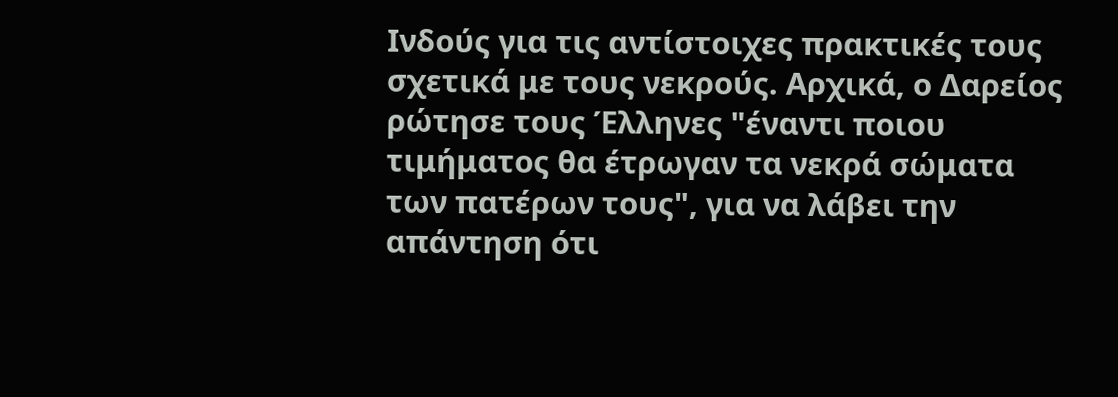Ινδούς για τις αντίστοιχες πρακτικές τους σχετικά με τους νεκρούς. Αρχικά, ο Δαρείος ρώτησε τους Έλληνες "έναντι ποιου τιμήματος θα έτρωγαν τα νεκρά σώματα των πατέρων τους", για να λάβει την απάντηση ότι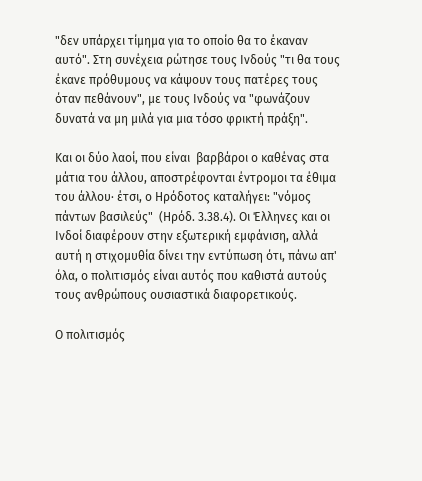"δεν υπάρχει τίμημα για το οποίο θα το έκαναν αυτό". Στη συνέχεια ρώτησε τους Ινδούς "τι θα τους έκανε πρόθυμους να κάψουν τους πατέρες τους όταν πεθάνουν", με τους Ινδούς να "φωνάζουν δυνατά να μη μιλά για μια τόσο φρικτή πράξη".

Και οι δύο λαοί, που είναι  βαρβάροι ο καθένας στα μάτια του άλλου, αποστρέφονται έντρομοι τα έθιμα του άλλου· έτσι, ο Ηρόδοτος καταλήγει: "νόμος πάντων βασιλεύς"  (Ηρόδ. 3.38.4). Οι Έλληνες και οι Ινδοί διαφέρουν στην εξωτερική εμφάνιση, αλλά αυτή η στιχομυθία δίνει την εντύπωση ότι, πάνω απ' όλα, ο πολιτισμός είναι αυτός που καθιστά αυτούς τους ανθρώπους ουσιαστικά διαφορετικούς.

Ο πολιτισμός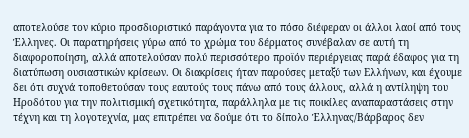αποτελούσε τον κύριο προσδιοριστικό παράγοντα για το πόσο διέφεραν οι άλλοι λαοί από τους Έλληνες. Οι παρατηρήσεις γύρω από το χρώμα του δέρματος συνέβαλαν σε αυτή τη διαφοροποίηση, αλλά αποτελούσαν πολύ περισσότερο προϊόν περιέργειας παρά έδαφος για τη διατύπωση ουσιαστικών κρίσεων. Οι διακρίσεις ήταν παρούσες μεταξύ των Ελλήνων, και έχουμε δει ότι συχνά τοποθετούσαν τους εαυτούς τους πάνω από τους άλλους, αλλά η αντίληψη του Ηροδότου για την πολιτισμική σχετικότητα, παράλληλα με τις ποικίλες αναπαραστάσεις στην τέχνη και τη λογοτεχνία, μας επιτρέπει να δούμε ότι το δίπολο Έλληνας/Βάρβαρος δεν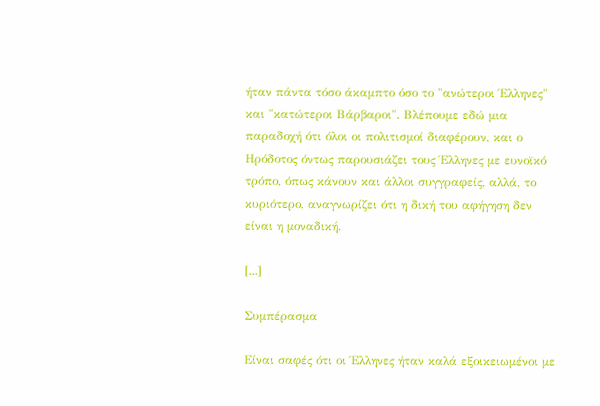ήταν πάντα τόσο άκαμπτο όσο το "ανώτεροι Έλληνες" και "κατώτεροι Βάρβαροι". Βλέπουμε εδώ μια παραδοχή ότι όλοι οι πολιτισμοί διαφέρουν, και ο Ηρόδοτος όντως παρουσιάζει τους Έλληνες με ευνοϊκό τρόπο, όπως κάνουν και άλλοι συγγραφείς, αλλά, το κυριότερο, αναγνωρίζει ότι η δική του αφήγηση δεν είναι η μοναδική.

[...]

Συμπέρασμα

Είναι σαφές ότι οι Έλληνες ήταν καλά εξοικειωμένοι με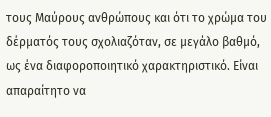τους Μαύρους ανθρώπους και ότι το χρώμα του δέρματός τους σχολιαζόταν, σε μεγάλο βαθμό, ως ένα διαφοροποιητικό χαρακτηριστικό. Είναι απαραίτητο να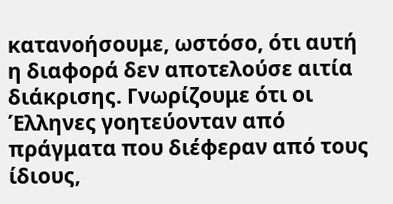κατανοήσουμε, ωστόσο, ότι αυτή η διαφορά δεν αποτελούσε αιτία διάκρισης. Γνωρίζουμε ότι οι Έλληνες γοητεύονταν από πράγματα που διέφεραν από τους ίδιους,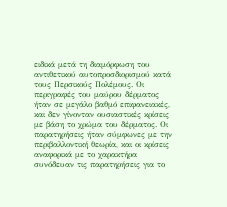ειδικά μετά τη διαμόρφωση του αντιθετικού αυτοπροσδιορισμού κατά τους Περσικούς Πολέμους. Οι περιγραφές του μαύρου δέρματος ήταν σε μεγάλο βαθμό επιφανειακές, και δεν γίνονταν ουσιαστικές κρίσεις με βάση το χρώμα του δέρματος. Οι παρατηρήσεις ήταν σύμφωνες με την περιβαλλοντική θεωρία, και οι κρίσεις αναφορικά με το χαρακτήρα συνόδευαν τις παρατηρήσεις για το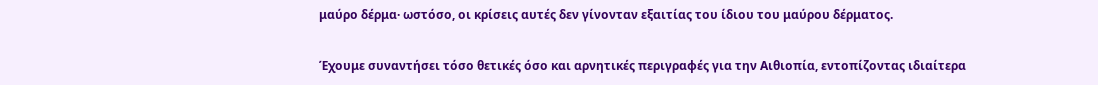μαύρο δέρμα· ωστόσο, οι κρίσεις αυτές δεν γίνονταν εξαιτίας του ίδιου του μαύρου δέρματος.

Έχουμε συναντήσει τόσο θετικές όσο και αρνητικές περιγραφές για την Αιθιοπία, εντοπίζοντας ιδιαίτερα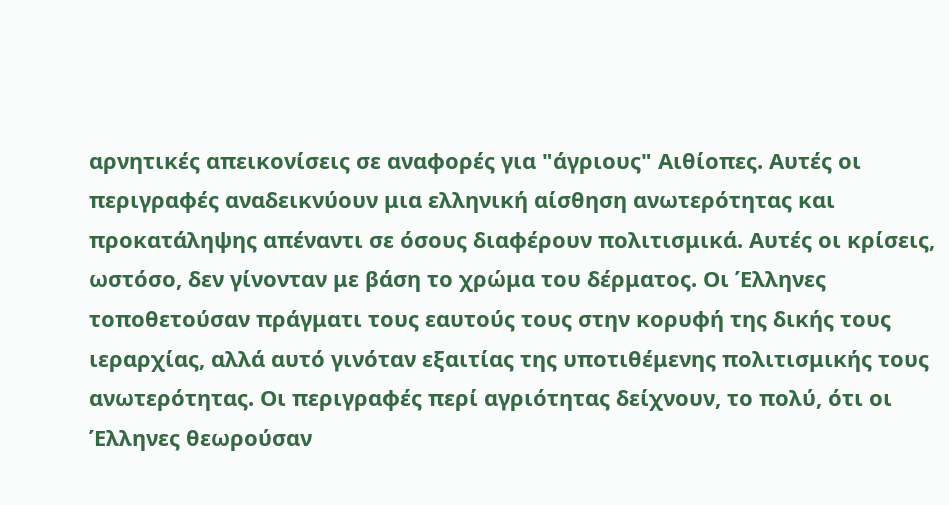αρνητικές απεικονίσεις σε αναφορές για "άγριους" Αιθίοπες. Αυτές οι περιγραφές αναδεικνύουν μια ελληνική αίσθηση ανωτερότητας και προκατάληψης απέναντι σε όσους διαφέρουν πολιτισμικά. Αυτές οι κρίσεις, ωστόσο, δεν γίνονταν με βάση το χρώμα του δέρματος. Οι Έλληνες τοποθετούσαν πράγματι τους εαυτούς τους στην κορυφή της δικής τους ιεραρχίας, αλλά αυτό γινόταν εξαιτίας της υποτιθέμενης πολιτισμικής τους ανωτερότητας. Οι περιγραφές περί αγριότητας δείχνουν, το πολύ, ότι οι Έλληνες θεωρούσαν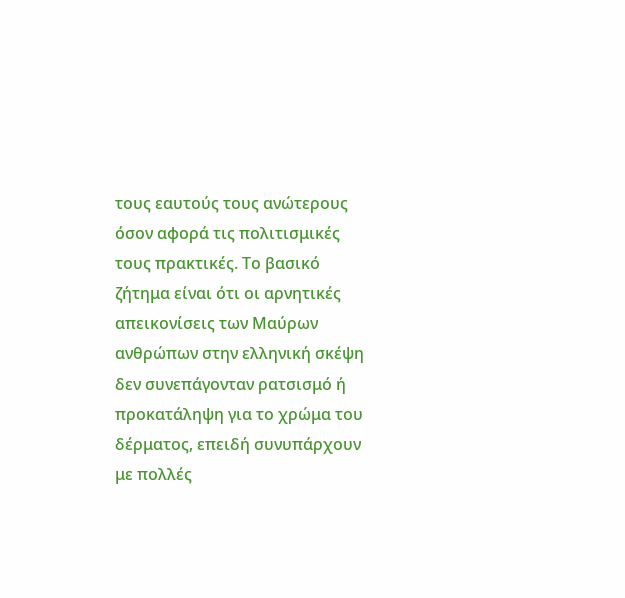τους εαυτούς τους ανώτερους όσον αφορά τις πολιτισμικές τους πρακτικές. Το βασικό ζήτημα είναι ότι οι αρνητικές απεικονίσεις των Μαύρων ανθρώπων στην ελληνική σκέψη δεν συνεπάγονταν ρατσισμό ή προκατάληψη για το χρώμα του δέρματος, επειδή συνυπάρχουν με πολλές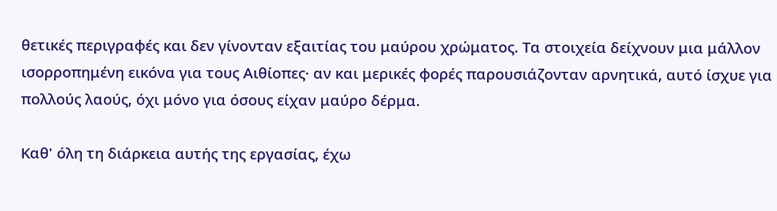θετικές περιγραφές και δεν γίνονταν εξαιτίας του μαύρου χρώματος. Τα στοιχεία δείχνουν μια μάλλον ισορροπημένη εικόνα για τους Αιθίοπες· αν και μερικές φορές παρουσιάζονταν αρνητικά, αυτό ίσχυε για πολλούς λαούς, όχι μόνο για όσους είχαν μαύρο δέρμα.

Καθ' όλη τη διάρκεια αυτής της εργασίας, έχω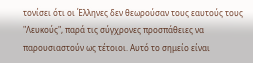τονίσει ότι οι Έλληνες δεν θεωρούσαν τους εαυτούς τους "Λευκούς", παρά τις σύγχρονες προσπάθειες να παρουσιαστούν ως τέτοιοι. Αυτό το σημείο είναι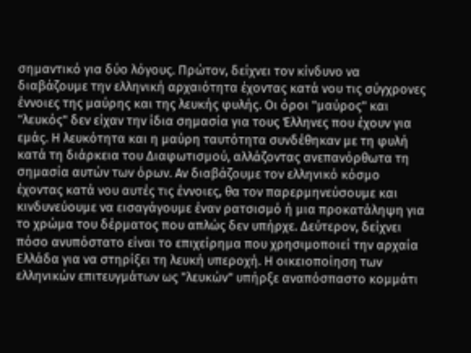σημαντικό για δύο λόγους. Πρώτον, δείχνει τον κίνδυνο να διαβάζουμε την ελληνική αρχαιότητα έχοντας κατά νου τις σύγχρονες έννοιες της μαύρης και της λευκής φυλής. Οι όροι "μαύρος" και "λευκός" δεν είχαν την ίδια σημασία για τους Έλληνες που έχουν για εμάς. Η λευκότητα και η μαύρη ταυτότητα συνδέθηκαν με τη φυλή κατά τη διάρκεια του Διαφωτισμού, αλλάζοντας ανεπανόρθωτα τη σημασία αυτών των όρων. Αν διαβάζουμε τον ελληνικό κόσμο έχοντας κατά νου αυτές τις έννοιες, θα τον παρερμηνεύσουμε και κινδυνεύουμε να εισαγάγουμε έναν ρατσισμό ή μια προκατάληψη για το χρώμα του δέρματος που απλώς δεν υπήρχε. Δεύτερον, δείχνει πόσο ανυπόστατο είναι το επιχείρημα που χρησιμοποιεί την αρχαία Ελλάδα για να στηρίξει τη λευκή υπεροχή. Η οικειοποίηση των ελληνικών επιτευγμάτων ως "λευκών" υπήρξε αναπόσπαστο κομμάτι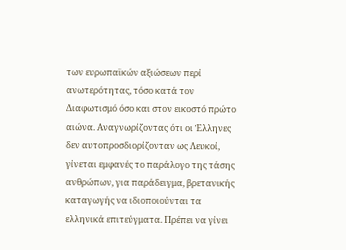των ευρωπαϊκών αξιώσεων περί ανωτερότητας, τόσο κατά τον Διαφωτισμό όσο και στον εικοστό πρώτο αιώνα. Αναγνωρίζοντας ότι οι Έλληνες δεν αυτοπροσδιορίζονταν ως Λευκοί, γίνεται εμφανές το παράλογο της τάσης ανθρώπων, για παράδειγμα, βρετανικής καταγωγής να ιδιοποιούνται τα ελληνικά επιτεύγματα. Πρέπει να γίνει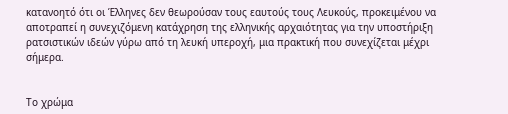κατανοητό ότι οι Έλληνες δεν θεωρούσαν τους εαυτούς τους Λευκούς, προκειμένου να αποτραπεί η συνεχιζόμενη κατάχρηση της ελληνικής αρχαιότητας για την υποστήριξη ρατσιστικών ιδεών γύρω από τη λευκή υπεροχή, μια πρακτική που συνεχίζεται μέχρι σήμερα.


Το χρώμα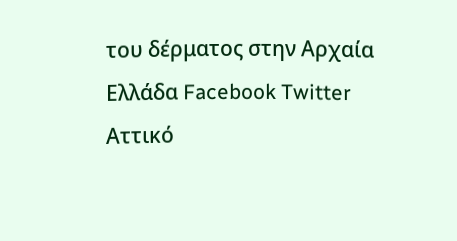του δέρματος στην Αρχαία Ελλάδα Facebook Twitter
Αττικό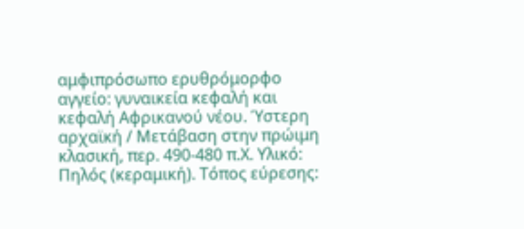αμφιπρόσωπο ερυθρόμορφο αγγείο: γυναικεία κεφαλή και κεφαλή Αφρικανού νέου. Ύστερη αρχαϊκή / Μετάβαση στην πρώιμη κλασική, περ. 490-480 π.Χ. Υλικό: Πηλός (κεραμική). Τόπος εύρεσης: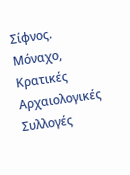Σίφνος. Μόναχο, Κρατικές Αρχαιολογικές Συλλογές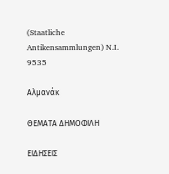(Staatliche Antikensammlungen) N.I. 9535

Αλμανάκ

ΘΕΜΑΤΑ ΔΗΜΟΦΙΛΗ

ΕΙΔΗΣΕΙΣ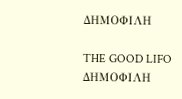ΔΗΜΟΦΙΛΗ

THE GOOD LIFO ΔΗΜΟΦΙΛΗ